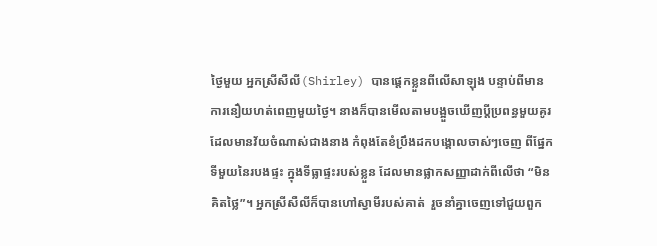ថ្ងៃមួយ អ្នកស្រីសឺលី(Shirley) បានផ្តេកខ្លួនពីលើសាឡុង បន្ទាប់ពីមានការនឿយហត់ពេញមួយថ្ងៃ។ នាងក៏បានមើលតាមបង្អួចឃើញប្តីប្រពន្ធមួយគូរ ដែលមានវ័យចំណាស់ជាងនាង កំពុងតែខំប្រឹងដកបង្គោលចាស់ៗចេញ ពីផ្នែកទីមួយនៃរបងផ្ទះ ក្នុងទីធ្លាផ្ទះរបស់ខ្លួន ដែលមានផ្លាកសញ្ញាដាក់ពីលើថា “មិនគិតថ្លៃ”។ អ្នកស្រីសឺលីក៏បានហៅស្វាមីរបស់គាត់  រួចនាំគ្នាចេញទៅជួយពួក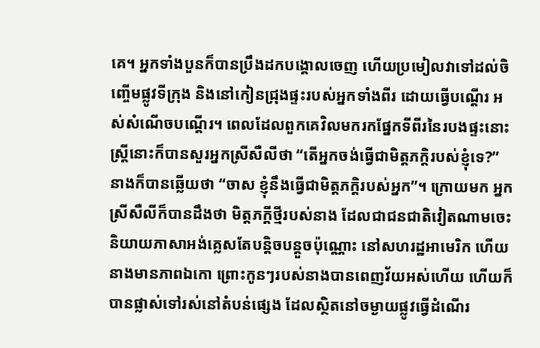គេ។ អ្នកទាំងបួនក៏បានប្រឹងដកបង្គោលចេញ ហើយប្រមៀលវាទៅដល់ចិញ្ចើមផ្លូវទីក្រុង និងនៅកៀនជ្រុងផ្ទះរបស់អ្នកទាំងពីរ ដោយធ្វើបណ្តើរ អស់សំណើចបណ្តើរ។ ពេលដែលពួកគេវិលមករកផ្នែកទីពីរនៃរបងផ្ទះនោះ ស្រ្តីនោះក៏បានសួរអ្នកស្រីសឺលីថា “តើអ្នកចង់ធ្វើជាមិត្តភក្តិរបស់ខ្ញុំទេ?” នាងក៏បានឆ្លើយថា “ចាស ខ្ញុំនឹងធ្វើជាមិត្តភក្តិរបស់អ្នក”។ ក្រោយមក អ្នកស្រីសឺលីក៏បានដឹងថា មិត្តភក្តីថ្មីរបស់នាង ដែលជាជនជាតិវៀតណាមចេះនិយាយភាសាអង់គ្លេសតែបន្តិចបន្តួចប៉ុណ្ណោះ នៅសហរដ្ឋអាមេរិក ហើយនាងមានភាពឯកោ ព្រោះកូនៗរបស់នាងបានពេញវ័យអស់ហើយ ហើយក៏បានផ្លាស់ទៅរស់នៅតំបន់ផ្សេង ដែលស្ថិតនៅចម្ងាយផ្លូវធ្វើដំណើរ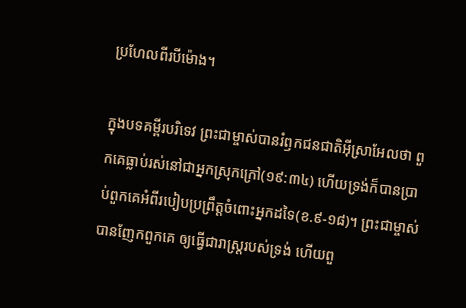ប្រហែលពីរបីម៉ោង។

ក្នុងបទគម្ពីរបរិទេវ ព្រះជាម្ចាស់បានរំឭកជនជាតិអ៊ីសា្រអែលថា ពួកគេធ្លាប់រស់នៅជាអ្នកស្រុកក្រៅ(១៩:៣៤) ហើយទ្រង់ក៏បានប្រាប់ពួកគេអំពីរបៀបប្រព្រឹត្តចំពោះអ្នកដទៃ(ខ.៩-១៨)។ ព្រះជាម្ចាស់បានញែកពួកគេ ឲ្យធ្វើជារាស្រ្តរបស់ទ្រង់ ហើយពួ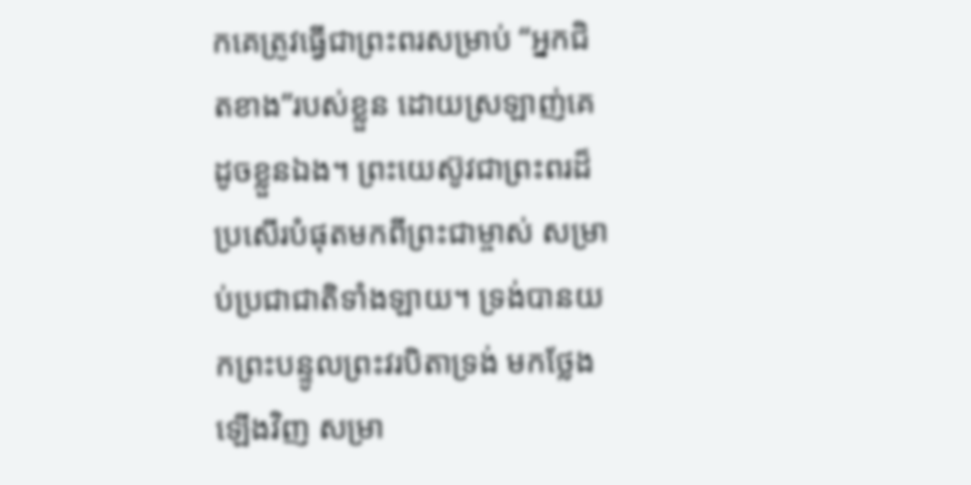កគេត្រូវធ្វើជាព្រះពរសម្រាប់ “អ្នកជិតខាង”របស់ខ្លួន ដោយស្រឡាញ់គេ ដូចខ្លួនឯង។ ព្រះយេស៊ូវជាព្រះពរដ៏ប្រសើរបំផុតមកពីព្រះជាម្ចាស់ សម្រាប់ប្រជាជាតិទាំងឡាយ។ ទ្រង់បានយកព្រះបន្ទូលព្រះវរបិតាទ្រង់ មកថ្លែងឡើងវិញ សម្រា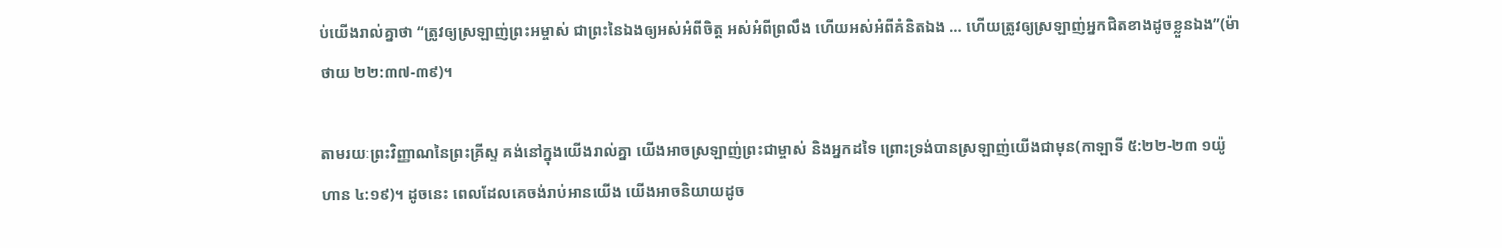ប់យើងរាល់គ្នាថា “ត្រូវឲ្យស្រឡាញ់ព្រះអម្ចាស់ ជាព្រះនៃឯងឲ្យអស់អំពីចិត្ត អស់អំពីព្រលឹង ហើយអស់អំពីគំនិតឯង … ហើយត្រូវឲ្យស្រឡាញ់អ្នកជិតខាងដូចខ្លួនឯង”(ម៉ាថាយ ២២:៣៧-៣៩)។

តាមរយៈព្រះវិញ្ញាណនៃព្រះគ្រីស្ទ គង់នៅក្នុងយើងរាល់គ្នា យើងអាចស្រឡាញ់ព្រះជាម្ចាស់ និងអ្នកដទៃ ព្រោះទ្រង់បានស្រឡាញ់យើងជាមុន(កាឡាទី ៥:២២-២៣ ១យ៉ូហាន ៤:១៩)។ ដូចនេះ ពេលដែលគេចង់រាប់អានយើង យើងអាចនិយាយដូច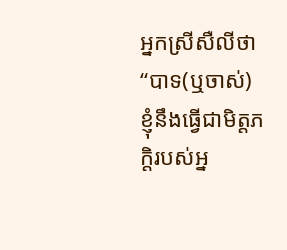អ្នកស្រីសឺលីថា “បាទ(ឬចាស់) ខ្ញុំនឹងធ្វើជាមិត្តភក្តិរបស់អ្ន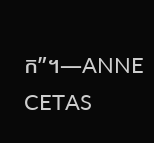ក”។—ANNE CETAS